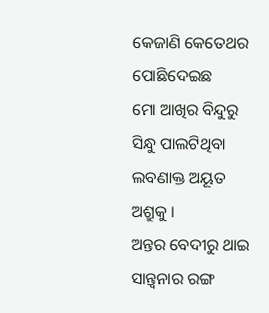କେଜାଣି କେତେଥର
ପୋଛିଦେଇଛ
ମୋ ଆଖିର ବିନ୍ଦୁରୁ
ସିନ୍ଧୁ ପାଲଟିଥିବା
ଲବଣାକ୍ତ ଅୟୂତ
ଅଶ୍ରୁକୁ ।
ଅନ୍ତର ବେଦୀରୁ ଥାଇ
ସାନ୍ତ୍ବନାର ରଙ୍ଗ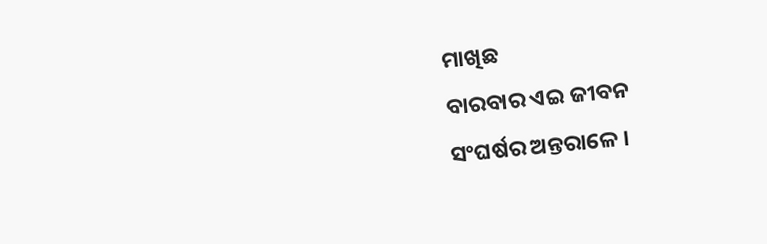ମାଖିଛ
ବାରବାର ଏଇ ଜୀବନ
ସଂଘର୍ଷର ଅନ୍ତରାଳେ ।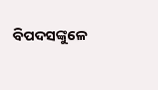ବିପଦସଙ୍କୁଳେ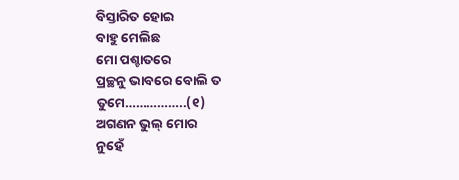ବିସ୍ତାରିତ ହୋଇ
ବାହୁ ମେଲିଛ
ମୋ ପଶ୍ଚାତରେ
ପ୍ରଚ୍ଛନୁ ଭାବରେ ବୋଲି ତ
ତୁମେ……………..(୧)
ଅଗଣନ ଭୁଲ୍ ମୋର
ନୁହେଁ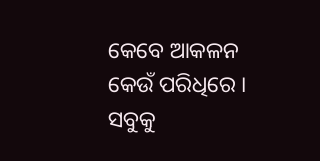କେବେ ଆକଳନ
କେଉଁ ପରିଧିରେ ।
ସବୁକୁ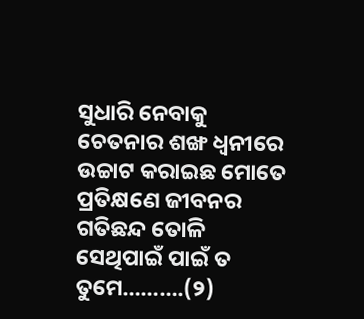ସୁଧାରି ନେବାକୁ
ଚେତନାର ଶଙ୍ଖ ଧ୍ବନୀରେ
ଉଚ୍ଚାଟ କରାଇଛ ମୋତେ
ପ୍ରତିକ୍ଷଣେ ଜୀବନର
ଗତିଛନ୍ଦ ତୋଳି
ସେଥିପାଇଁ ପାଇଁ ତ ତୁମେ……….(୨)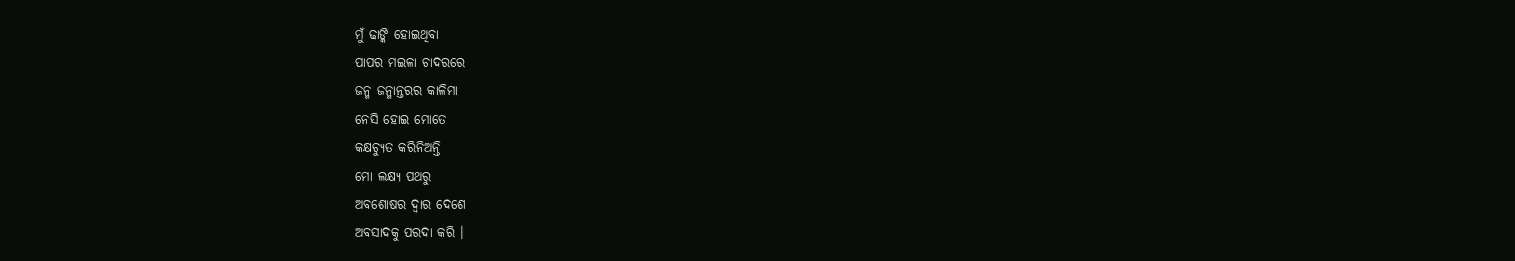ମୁଁ ଢାଙ୍କି ହୋଇଥିବା
ପାପର ମଇଳା ଚାଦରରେ
ଜନ୍ମ ଜନ୍ମାନ୍ତରର କାଳିମା
ନେସି ହୋଇ ମୋତେ
କକ୍ଷଚ୍ୟୁତ କରିନିଅନ୍ତି
ମୋ ଲକ୍ଷ୍ୟ ପଥରୁ
ଅବଶୋଷର ଦ୍ବାର ଦେଶେ
ଅବସାଦକୁ ପରଦା କରି ।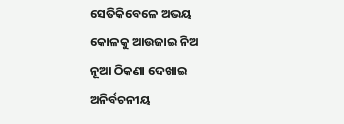ସେତିକିବେଳେ ଅଭୟ
କୋଳକୁ ଆଉଜାଇ ନିଅ
ନୂଆ ଠିକଣା ଦେଖାଇ
ଅନିର୍ବଚନୀୟ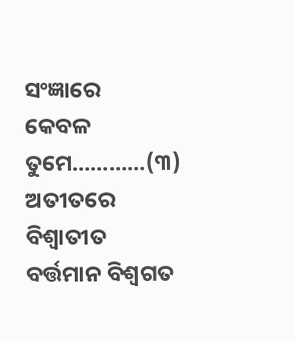ସଂଜ୍ଞାରେ
କେବଳ ତୁମେ…………(୩)
ଅତୀତରେ ବିଶ୍ବାତୀତ
ବର୍ତ୍ତମାନ ବିଶ୍ବଗତ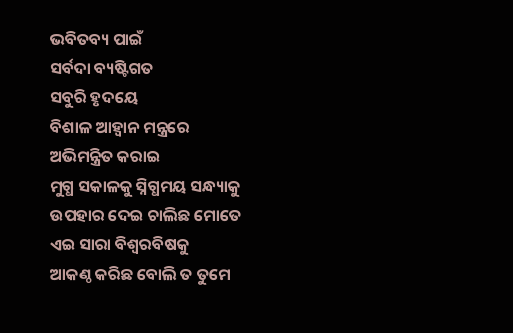ଭବିତବ୍ୟ ପାଇଁ
ସର୍ବଦା ବ୍ୟଷ୍ଟିଗତ
ସବୁରି ହୃଦୟେ
ବିଶାଳ ଆହ୍ବାନ ମନ୍ତ୍ରରେ
ଅଭିମନ୍ତ୍ରିତ କରାଇ
ମୁଗ୍ଧ ସକାଳକୁ ସ୍ନିଗ୍ଧମୟ ସନ୍ଧ୍ୟାକୁ
ଉପହାର ଦେଇ ଚାଲିଛ ମୋତେ
ଏଇ ସାରା ବିଶ୍ବରବିଷକୁ
ଆକଣ୍ଠ କରିଛ ବୋଲି ତ ତୁମେ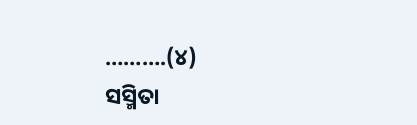……….(୪)
ସସ୍ମିତା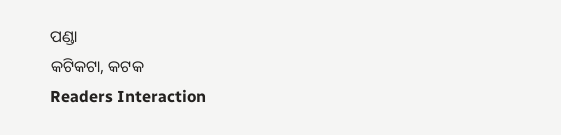ପଣ୍ଡା
କଟିକଟା, କଟକ
Readers Interaction